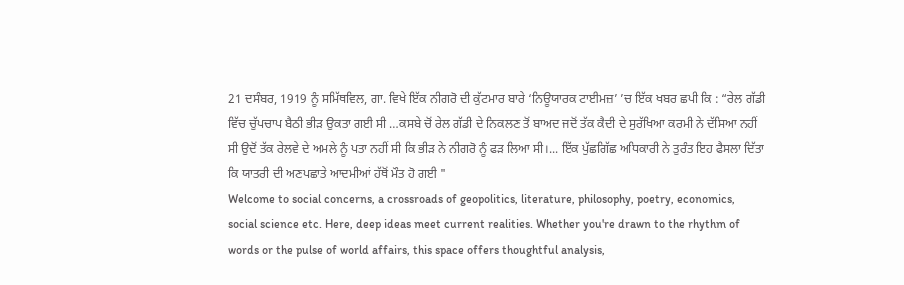21 ਦਸੰਬਰ, 1919 ਨੂੰ ਸਮਿੱਥਵਿਲ, ਗਾ. ਵਿਖੇ ਇੱਕ ਨੀਗਰੋ ਦੀ ਕੁੱਟਮਾਰ ਬਾਰੇ ‘ਨਿਊਯਾਰਕ ਟਾਈਮਜ਼’ ’ਚ ਇੱਕ ਖਬਰ ਛਪੀ ਕਿ : “ਰੇਲ ਗੱਡੀ ਵਿੱਚ ਚੁੱਪਚਾਪ ਬੈਠੀ ਭੀੜ ਉਕਤਾ ਗਈ ਸੀ …ਕਸਬੇ ਚੋਂ ਰੇਲ ਗੱਡੀ ਦੇ ਨਿਕਲਣ ਤੋਂ ਬਾਅਦ ਜਦੋਂ ਤੱਕ ਕੈਦੀ ਦੇ ਸੁਰੱਖਿਆ ਕਰਮੀ ਨੇ ਦੱਸਿਆ ਨਹੀਂ ਸੀ ਉਦੋਂ ਤੱਕ ਰੇਲਵੇ ਦੇ ਅਮਲੇ ਨੂੰ ਪਤਾ ਨਹੀਂ ਸੀ ਕਿ ਭੀੜ ਨੇ ਨੀਗਰੋ ਨੂੰ ਫੜ ਲਿਆ ਸੀ।... ਇੱਕ ਪੁੱਛਗਿੱਛ ਅਧਿਕਾਰੀ ਨੇ ਤੁਰੰਤ ਇਹ ਫੈਸਲਾ ਦਿੱਤਾ ਕਿ ਯਾਤਰੀ ਦੀ ਅਣਪਛਾਤੇ ਆਦਮੀਆਂ ਹੱਥੋਂ ਮੌਤ ਹੋ ਗਈ "
Welcome to social concerns, a crossroads of geopolitics, literature, philosophy, poetry, economics, social science etc. Here, deep ideas meet current realities. Whether you're drawn to the rhythm of words or the pulse of world affairs, this space offers thoughtful analysis,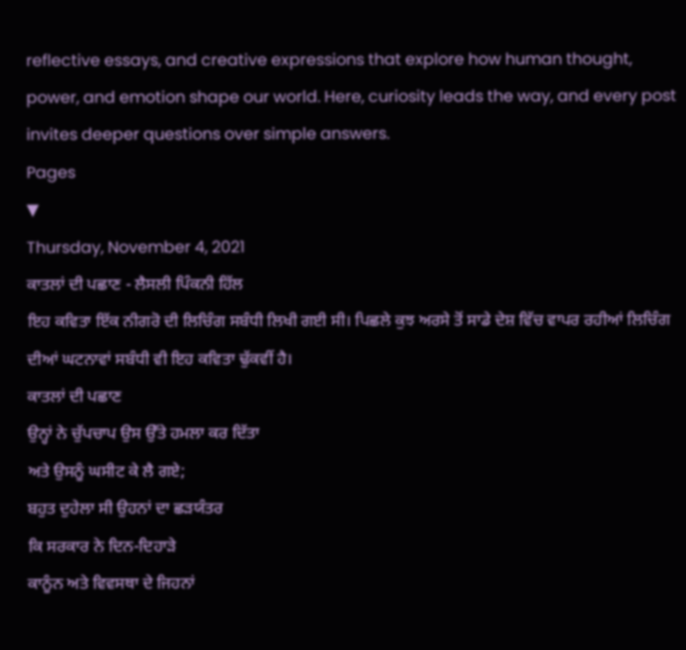reflective essays, and creative expressions that explore how human thought, power, and emotion shape our world. Here, curiosity leads the way, and every post invites deeper questions over simple answers.
Pages
▼
Thursday, November 4, 2021
ਕਾਤਲਾਂ ਦੀ ਪਛਾਣ - ਲੈਸਲੀ ਪਿੰਕਨੀ ਹਿੱਲ
ਇਹ ਕਵਿਤਾ ਇੱਕ ਨੀਗਰੋ ਦੀ ਲਿਚਿੰਗ ਸਬੰਧੀ ਲਿਖੀ ਗਈ ਸੀ। ਪਿਛਲੇ ਕੁਝ ਅਰਸੇ ਤੋਂ ਸਾਡੇ ਦੇਸ਼ ਵਿੱਚ ਵਾਪਰ ਰਹੀਆਂ ਲਿਚਿੰਗ ਦੀਆਂ ਘਟਨਾਵਾਂ ਸਬੰਧੀ ਵੀ ਇਹ ਕਵਿਤਾ ਢੁੱਕਵੀਂ ਹੈ।
ਕਾਤਲਾਂ ਦੀ ਪਛਾਣ
ਉਨ੍ਹਾਂ ਨੇ ਚੁੱਪਚਾਪ ਉਸ ਉੱਤੇ ਹਮਲਾ ਕਰ ਦਿੱਤਾ
ਅਤੇ ਉਸਨੂੰ ਘਸੀਟ ਕੇ ਲੈ ਗਏ;
ਬਹੁਤ ਦੁਹੇਲਾ ਸੀ ਉਹਨਾਂ ਦਾ ਛੜਯੰਤਰ
ਕਿ ਸਰਕਾਰ ਨੇ ਦਿਨ-ਦਿਹਾੜੇ
ਕਾਨੂੰਨ ਅਤੇ ਵਿਵਸਥਾ ਦੇ ਜਿਹਨਾਂ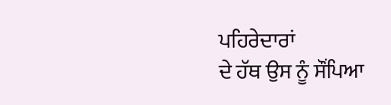ਪਹਿਰੇਦਾਰਾਂ
ਦੇ ਹੱਥ ਉਸ ਨੂੰ ਸੌਂਪਿਆ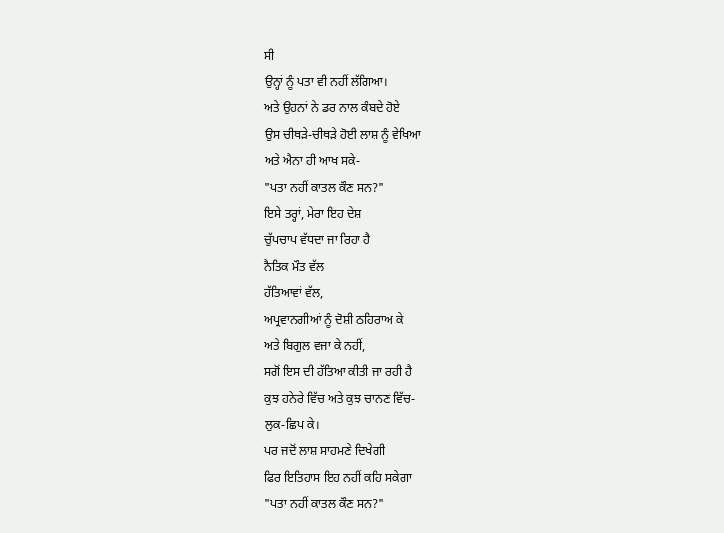ਸੀ
ਉਨ੍ਹਾਂ ਨੂੰ ਪਤਾ ਵੀ ਨਹੀਂ ਲੱਗਿਆ।
ਅਤੇ ਉਹਨਾਂ ਨੇ ਡਰ ਨਾਲ ਕੰਬਦੇ ਹੋਏ
ਉਸ ਚੀਥੜੇ-ਚੀਥੜੇ ਹੋਈ ਲਾਸ਼ ਨੂੰ ਵੇਖਿਆ
ਅਤੇ ਐਨਾ ਹੀ ਆਖ ਸਕੇ-
"ਪਤਾ ਨਹੀਂ ਕਾਤਲ ਕੌਣ ਸਨ?"
ਇਸੇ ਤਰ੍ਹਾਂ, ਮੇਰਾ ਇਹ ਦੇਸ਼
ਚੁੱਪਚਾਪ ਵੱਧਦਾ ਜਾ ਰਿਹਾ ਹੈ
ਨੈਤਿਕ ਮੌਤ ਵੱਲ
ਹੱਤਿਆਵਾਂ ਵੱਲ,
ਅਪ੍ਰਵਾਨਗੀਆਂ ਨੂੰ ਦੋਸ਼ੀ ਠਹਿਰਾਅ ਕੇ
ਅਤੇ ਬਿਗੁਲ ਵਜਾ ਕੇ ਨਹੀਂ,
ਸਗੋਂ ਇਸ ਦੀ ਹੱਤਿਆ ਕੀਤੀ ਜਾ ਰਹੀ ਹੈ
ਕੁਝ ਹਨੇਰੇ ਵਿੱਚ ਅਤੇ ਕੁਝ ਚਾਨਣ ਵਿੱਚ-
ਲੁਕ-ਛਿਪ ਕੇ।
ਪਰ ਜਦੋਂ ਲਾਸ਼ ਸਾਹਮਣੇ ਦਿਖੇਗੀ
ਫਿਰ ਇਤਿਹਾਸ ਇਹ ਨਹੀਂ ਕਹਿ ਸਕੇਗਾ
"ਪਤਾ ਨਹੀਂ ਕਾਤਲ ਕੌਣ ਸਨ?"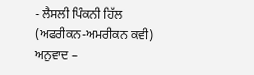- ਲੈਸਲੀ ਪਿੰਕਨੀ ਹਿੱਲ
(ਅਫਰੀਕਨ-ਅਮਰੀਕਨ ਕਵੀ)
ਅਨੁਵਾਦ –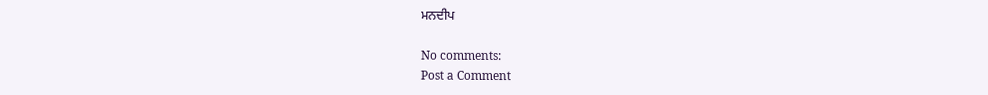ਮਨਦੀਪ

No comments:
Post a Comment